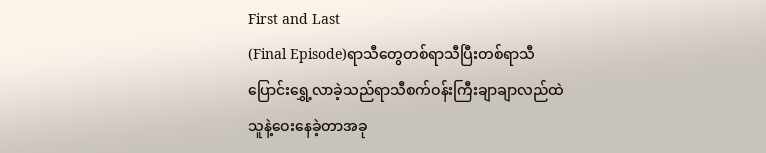First and Last
(Final Episode)ရာသီတွေတစ်ရာသီပြီးတစ်ရာသီ
ပြောင်းရွှေ့လာခဲ့သည်ရာသီစက်ဝန်းကြီးချာချာလည်ထဲ
သူနဲ့ဝေးနေခဲ့တာအခု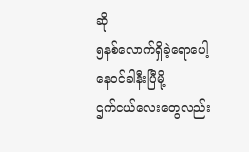ဆို
၅နစ်လောက်ရှိခဲ့ရောပေါ့နေဝင်ခါနီးပြီမို့
ဌက်ငယ်လေးတွေလည်း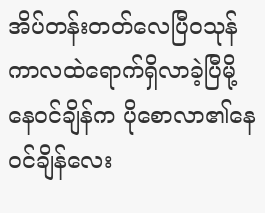အိပ်တန်းတတ်လေပြီဝသုန်ကာလထဲရောက်ရှိလာခဲ့ပြီမို့
နေဝင်ချိန်က ပိုစောလာ၏နေဝင်ချိန်လေး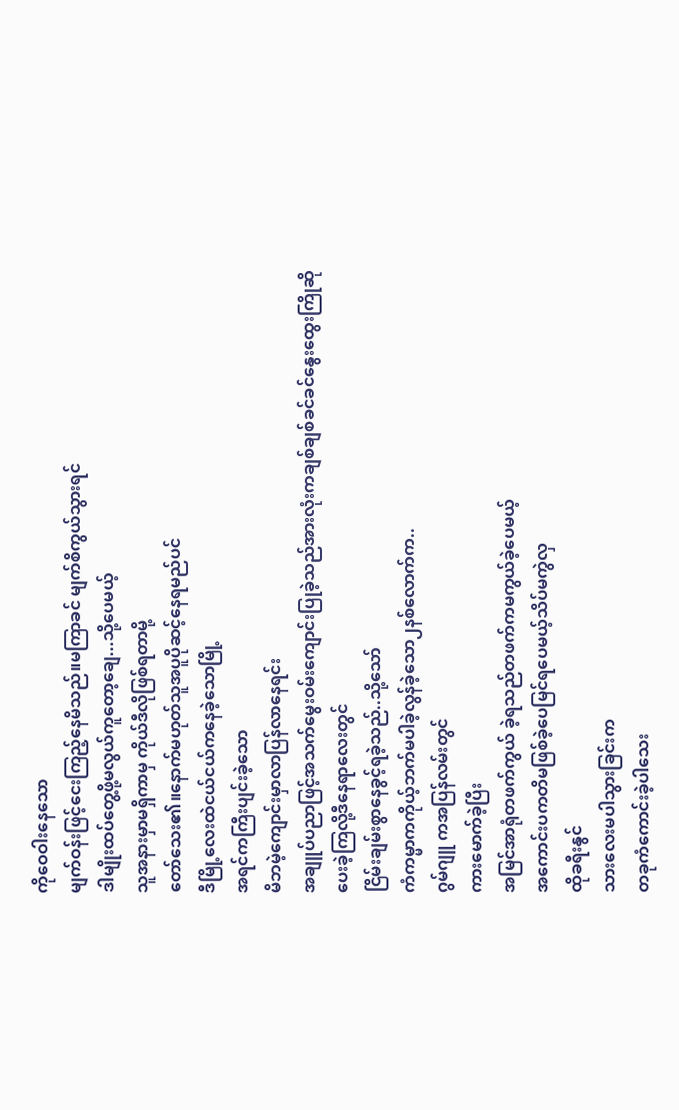ကိုဝေဝါးနေသော
မျက်ဝန်းဖြင့်ငေးကြည့်နေမိသည်။မကြာခင် မျက်စိကွယ်သွားရင်
ဒါမျိုးထပ်တွေ့ဖို့မလွယ်ကူတော့ချေ...သို့ပေမယ့်
သူအနားမှာမရှိကာမှ ကိုယ်ဒီလိုဖြစ်ရတာမို့
တော်သေး၏။နောက်မဟုတ်သူအပူပိုဆင့်နေရမည်ပင်
ဒီမြို့လေးထဲငယ်ငယ်ကနေခဲ့သောမြို့
အရင်ကကြီးပျင်းခဲ့သော
မိဘမဲ့ကျောင်းမှာလာပြန်လာနေရင်း
အချူပ်ပညာဖြင့်အသက်မွေးဝမ်းကျောင်းပြုခဲ့သည်အားလုံးကချစ်ချစ်ခင်ခင်နွေးထွေးကြိုဆို
ပေးခဲ့ကြလို့ဒီနေရာလေးတွင်
ငြိမ်းချမ်းစွာနေခွင့်ရခဲ့သည်..သို့သော်
ကံကမ္မာကကိုယ့်ဘက်မပါခဲ့လွန်ခဲ့သော၂နစ်လောက်က..
ဂွမ်ဂျူ ကအပြန်လမ်းတွင်
ကားမောက်ခဲ့ပြီး
အမြင်အာရုံတဖက်ကွယ် ခဲ့ရသည်တဖက်ကမကွယ်ခဲ့ပေမယ့်
အကောင်းပကတိမဖြစ်ခဲ့ပေမြင်ရပေမယ့်သိပ်မကွဲလှ
ထိုခရီးနွင်
သားလေးမပါသွားခြင်းက
တခုကံကောင်းခဲ့ပါသေး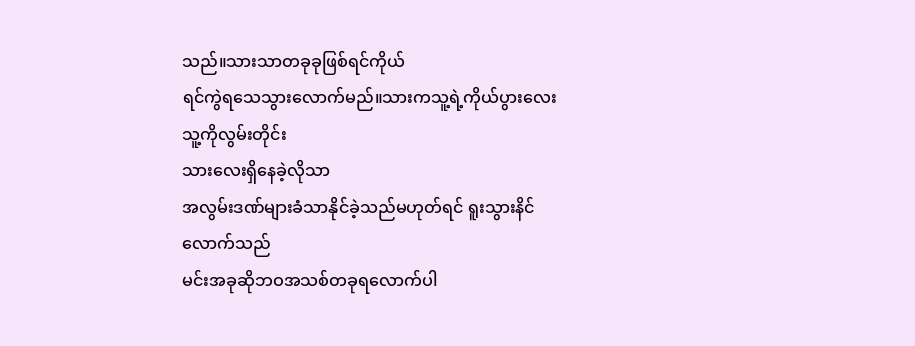သည်။သားသာတခုခုဖြစ်ရင်ကိုယ်
ရင်ကွဲရသေသွားလောက်မည်။သားကသူ့ရဲ့ကိုယ်ပွားလေး
သူ့ကိုလွမ်းတိုင်း
သားလေးရှိနေခဲ့လိုသာ
အလွမ်းဒဏ်များခံသာနိုင်ခဲ့သည်မဟုတ်ရင် ရူးသွားနိင်လောက်သည်
မင်းအခုဆိုဘဝအသစ်တခုရလောက်ပါ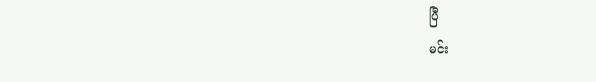ပြီ
မင်း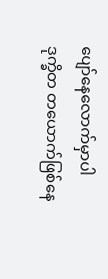ပျော်နေလောက်မှာပါ
ဒုက္ခိတ တယောက်ဖြစ်နေ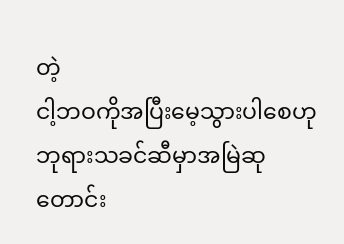တဲ့
ငါ့ဘဝကိုအပြီးမေ့သွားပါစေဟု
ဘုရားသခင်ဆီမှာအမြဲဆုတောင်း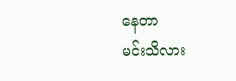နေတာ
မင်းသိလား